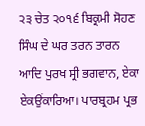੨੩ ਚੇਤ ੨੦੧੬ ਬਿਕ੍ਰਮੀ ਸੋਹਣ ਸਿੰਘ ਦੇ ਘਰ ਤਰਨ ਤਾਰਨ
ਆਦਿ ਪੁਰਖ ਸ੍ਰੀ ਭਗਵਾਨ, ਏਕਾ ਏਕਉਂਕਾਰਿਆ। ਪਾਰਬ੍ਰਹਮ ਪ੍ਰਭ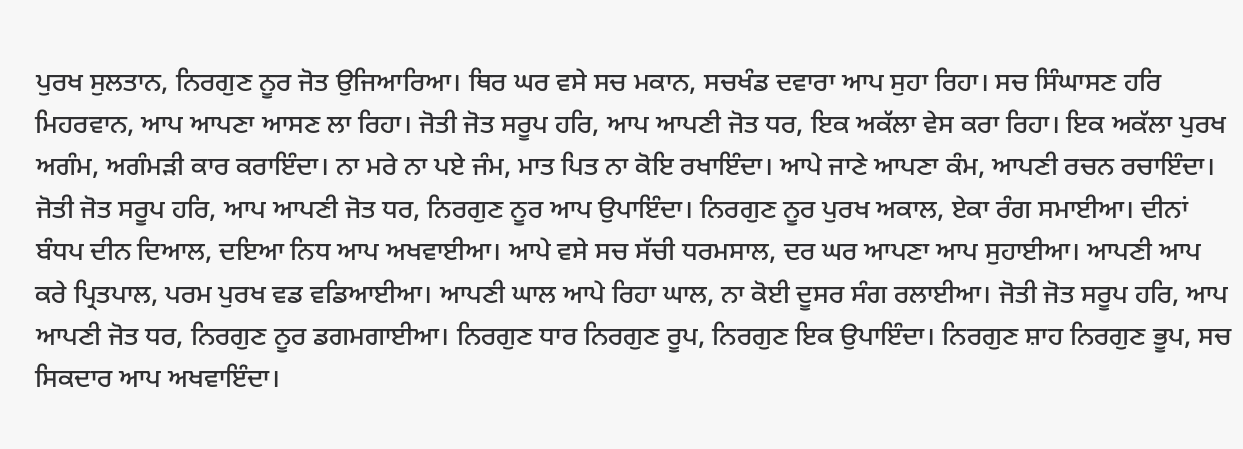ਪੁਰਖ ਸੁਲਤਾਨ, ਨਿਰਗੁਣ ਨੂਰ ਜੋਤ ਉਜਿਆਰਿਆ। ਥਿਰ ਘਰ ਵਸੇ ਸਚ ਮਕਾਨ, ਸਚਖੰਡ ਦਵਾਰਾ ਆਪ ਸੁਹਾ ਰਿਹਾ। ਸਚ ਸਿੰਘਾਸਣ ਹਰਿ ਮਿਹਰਵਾਨ, ਆਪ ਆਪਣਾ ਆਸਣ ਲਾ ਰਿਹਾ। ਜੋਤੀ ਜੋਤ ਸਰੂਪ ਹਰਿ, ਆਪ ਆਪਣੀ ਜੋਤ ਧਰ, ਇਕ ਅਕੱਲਾ ਵੇਸ ਕਰਾ ਰਿਹਾ। ਇਕ ਅਕੱਲਾ ਪੁਰਖ ਅਗੰਮ, ਅਗੰਮੜੀ ਕਾਰ ਕਰਾਇੰਦਾ। ਨਾ ਮਰੇ ਨਾ ਪਏ ਜੰਮ, ਮਾਤ ਪਿਤ ਨਾ ਕੋਇ ਰਖਾਇੰਦਾ। ਆਪੇ ਜਾਣੇ ਆਪਣਾ ਕੰਮ, ਆਪਣੀ ਰਚਨ ਰਚਾਇੰਦਾ। ਜੋਤੀ ਜੋਤ ਸਰੂਪ ਹਰਿ, ਆਪ ਆਪਣੀ ਜੋਤ ਧਰ, ਨਿਰਗੁਣ ਨੂਰ ਆਪ ਉਪਾਇੰਦਾ। ਨਿਰਗੁਣ ਨੂਰ ਪੁਰਖ ਅਕਾਲ, ਏਕਾ ਰੰਗ ਸਮਾਈਆ। ਦੀਨਾਂ ਬੰਧਪ ਦੀਨ ਦਿਆਲ, ਦਇਆ ਨਿਧ ਆਪ ਅਖਵਾਈਆ। ਆਪੇ ਵਸੇ ਸਚ ਸੱਚੀ ਧਰਮਸਾਲ, ਦਰ ਘਰ ਆਪਣਾ ਆਪ ਸੁਹਾਈਆ। ਆਪਣੀ ਆਪ ਕਰੇ ਪ੍ਰਿਤਪਾਲ, ਪਰਮ ਪੁਰਖ ਵਡ ਵਡਿਆਈਆ। ਆਪਣੀ ਘਾਲ ਆਪੇ ਰਿਹਾ ਘਾਲ, ਨਾ ਕੋਈ ਦੂਸਰ ਸੰਗ ਰਲਾਈਆ। ਜੋਤੀ ਜੋਤ ਸਰੂਪ ਹਰਿ, ਆਪ ਆਪਣੀ ਜੋਤ ਧਰ, ਨਿਰਗੁਣ ਨੂਰ ਡਗਮਗਾਈਆ। ਨਿਰਗੁਣ ਧਾਰ ਨਿਰਗੁਣ ਰੂਪ, ਨਿਰਗੁਣ ਇਕ ਉਪਾਇੰਦਾ। ਨਿਰਗੁਣ ਸ਼ਾਹ ਨਿਰਗੁਣ ਭੂਪ, ਸਚ ਸਿਕਦਾਰ ਆਪ ਅਖਵਾਇੰਦਾ।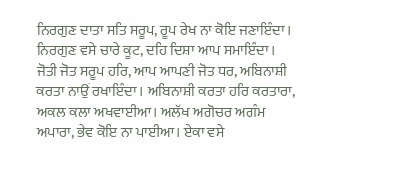ਨਿਰਗੁਣ ਦਾਤਾ ਸਤਿ ਸਰੂਪ, ਰੂਪ ਰੇਖ ਨਾ ਕੋਇ ਜਣਾਇੰਦਾ। ਨਿਰਗੁਣ ਵਸੇ ਚਾਰੇ ਕੂਟ, ਦਹਿ ਦਿਸ਼ਾ ਆਪ ਸਮਾਇੰਦਾ। ਜੋਤੀ ਜੋਤ ਸਰੂਪ ਹਰਿ, ਆਪ ਆਪਣੀ ਜੋਤ ਧਰ, ਅਬਿਨਾਸ਼ੀ ਕਰਤਾ ਨਾਉਂ ਰਖਾਇੰਦਾ। ਅਬਿਨਾਸ਼ੀ ਕਰਤਾ ਹਰਿ ਕਰਤਾਰਾ, ਅਕਲ ਕਲਾ ਅਖਵਾਈਆ। ਅਲੱਖ ਅਗੋਚਰ ਅਗੰਮ ਅਪਾਰਾ, ਭੇਵ ਕੋਇ ਨਾ ਪਾਈਆ। ਏਕਾ ਵਸੇ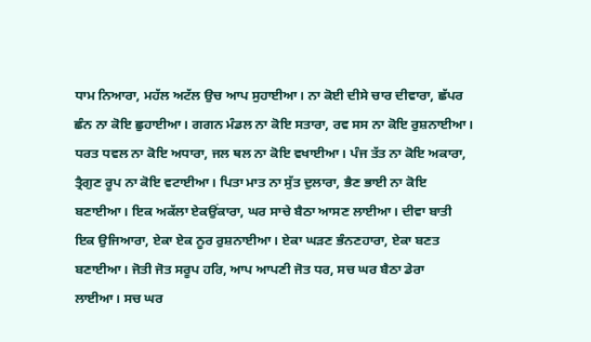ਧਾਮ ਨਿਆਰਾ, ਮਹੱਲ ਅਟੱਲ ਉਚ ਆਪ ਸੁਹਾਈਆ। ਨਾ ਕੋਈ ਦੀਸੇ ਚਾਰ ਦੀਵਾਰਾ, ਛੱਪਰ ਛੰਨ ਨਾ ਕੋਇ ਛੁਹਾਈਆ। ਗਗਨ ਮੰਡਲ ਨਾ ਕੋਇ ਸਤਾਰਾ, ਰਵ ਸਸ ਨਾ ਕੋਇ ਰੁਸ਼ਨਾਈਆ। ਧਰਤ ਧਵਲ ਨਾ ਕੋਇ ਅਧਾਰਾ, ਜਲ ਥਲ ਨਾ ਕੋਇ ਵਖਾਈਆ। ਪੰਜ ਤੱਤ ਨਾ ਕੋਇ ਅਕਾਰਾ, ਤ੍ਰੈਗੁਣ ਰੂਪ ਨਾ ਕੋਇ ਵਟਾਈਆ। ਪਿਤਾ ਮਾਤ ਨਾ ਸੁੱਤ ਦੁਲਾਰਾ, ਭੈਣ ਭਾਈ ਨਾ ਕੋਇ ਬਣਾਈਆ। ਇਕ ਅਕੱਲਾ ਏਕਉਂਕਾਰਾ, ਘਰ ਸਾਚੇ ਬੈਠਾ ਆਸਣ ਲਾਈਆ। ਦੀਵਾ ਬਾਤੀ ਇਕ ਉਜਿਆਰਾ, ਏਕਾ ਏਕ ਨੂਰ ਰੁਸ਼ਨਾਈਆ। ਏਕਾ ਘੜਣ ਭੰਨਣਹਾਰਾ, ਏਕਾ ਬਣਤ ਬਣਾਈਆ। ਜੋਤੀ ਜੋਤ ਸਰੂਪ ਹਰਿ, ਆਪ ਆਪਣੀ ਜੋਤ ਧਰ, ਸਚ ਘਰ ਬੈਠਾ ਡੇਰਾ ਲਾਈਆ। ਸਚ ਘਰ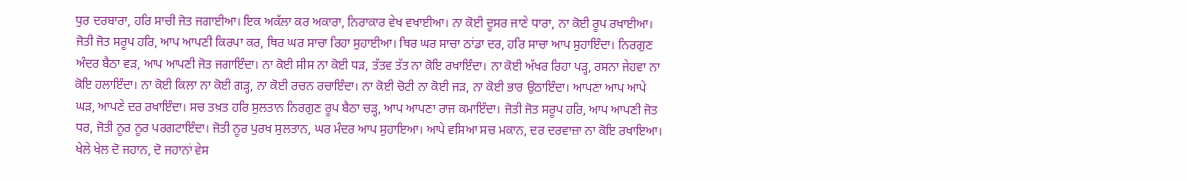ਧੁਰ ਦਰਬਾਰਾ, ਹਰਿ ਸਾਚੀ ਜੋਤ ਜਗਾਈਆ। ਇਕ ਅਕੱਲਾ ਕਰ ਅਕਾਰਾ, ਨਿਰਾਕਾਰ ਵੇਖ ਵਖਾਈਆ। ਨਾ ਕੋਈ ਦੂਸਰ ਜਾਣੇ ਧਾਰਾ, ਨਾ ਕੋਈ ਰੂਪ ਰਖਾਈਆ। ਜੋਤੀ ਜੋਤ ਸਰੂਪ ਹਰਿ, ਆਪ ਆਪਣੀ ਕਿਰਪਾ ਕਰ, ਥਿਰ ਘਰ ਸਾਚਾ ਰਿਹਾ ਸੁਹਾਈਆ। ਥਿਰ ਘਰ ਸਾਚਾ ਠਾਂਡਾ ਦਰ, ਹਰਿ ਸਾਚਾ ਆਪ ਸੁਹਾਇੰਦਾ। ਨਿਰਗੁਣ ਅੰਦਰ ਬੈਠਾ ਵੜ, ਆਪ ਆਪਣੀ ਜੋਤ ਜਗਾਇੰਦਾ। ਨਾ ਕੋਈ ਸੀਸ ਨਾ ਕੋਈ ਧੜ, ਤੱਤਵ ਤੱਤ ਨਾ ਕੋਇ ਰਖਾਇੰਦਾ। ਨਾ ਕੋਈ ਅੱਖਰ ਰਿਹਾ ਪੜ੍ਹ, ਰਸਨਾ ਜੇਹਵਾ ਨਾ ਕੋਇ ਹਲਾਇੰਦਾ। ਨਾ ਕੋਈ ਕਿਲਾ ਨਾ ਕੋਈ ਗੜ੍ਹ, ਨਾ ਕੋਈ ਰਚਨ ਰਚਾਇੰਦਾ। ਨਾ ਕੋਈ ਚੋਟੀ ਨਾ ਕੋਈ ਜੜ, ਨਾ ਕੋਈ ਭਾਰ ਉਠਾਇੰਦਾ। ਆਪਣਾ ਆਪ ਆਪੇ ਘੜ, ਆਪਣੇ ਦਰ ਰਖਾਇੰਦਾ। ਸਚ ਤਖ਼ਤ ਹਰਿ ਸੁਲਤਾਨ ਨਿਰਗੁਣ ਰੂਪ ਬੈਠਾ ਚੜ੍ਹ, ਆਪ ਆਪਣਾ ਰਾਜ ਕਮਾਇੰਦਾ। ਜੋਤੀ ਜੋਤ ਸਰੂਪ ਹਰਿ, ਆਪ ਆਪਣੀ ਜੋਤ ਧਰ, ਜੋਤੀ ਨੂਰ ਨੂਰ ਪਰਗਟਾਇੰਦਾ। ਜੋਤੀ ਨੂਰ ਪੁਰਖ ਸੁਲਤਾਨ, ਘਰ ਮੰਦਰ ਆਪ ਸੁਹਾਇਆ। ਆਪੇ ਵਸਿਆ ਸਚ ਮਕਾਨ, ਦਰ ਦਰਵਾਜ਼ਾ ਨਾ ਕੋਇ ਰਖਾਇਆ। ਖੇਲੇ ਖੇਲ ਦੋ ਜਹਾਨ, ਦੋ ਜਹਾਨਾਂ ਵੇਸ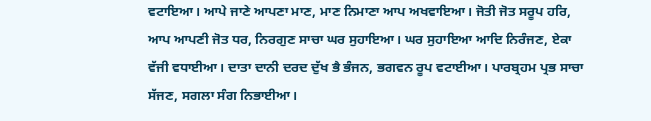ਵਟਾਇਆ। ਆਪੇ ਜਾਣੇ ਆਪਣਾ ਮਾਣ, ਮਾਣ ਨਿਮਾਣਾ ਆਪ ਅਖਵਾਇਆ। ਜੋਤੀ ਜੋਤ ਸਰੂਪ ਹਰਿ, ਆਪ ਆਪਣੀ ਜੋਤ ਧਰ, ਨਿਰਗੁਣ ਸਾਚਾ ਘਰ ਸੁਹਾਇਆ। ਘਰ ਸੁਹਾਇਆ ਆਦਿ ਨਿਰੰਜਣ, ਏਕਾ ਵੱਜੀ ਵਧਾਈਆ। ਦਾਤਾ ਦਾਨੀ ਦਰਦ ਦੁੱਖ ਭੈ ਭੰਜਨ, ਭਗਵਨ ਰੂਪ ਵਟਾਈਆ। ਪਾਰਬ੍ਰਹਮ ਪ੍ਰਭ ਸਾਚਾ ਸੱਜਣ, ਸਗਲਾ ਸੰਗ ਨਿਭਾਈਆ।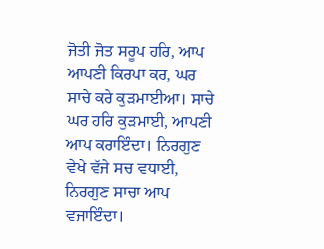ਜੋਤੀ ਜੋਤ ਸਰੂਪ ਹਰਿ, ਆਪ ਆਪਣੀ ਕਿਰਪਾ ਕਰ, ਘਰ ਸਾਚੇ ਕਰੇ ਕੁੜਮਾਈਆ। ਸਾਚੇ ਘਰ ਹਰਿ ਕੁੜਮਾਈ, ਆਪਣੀ ਆਪ ਕਰਾਇੰਦਾ। ਨਿਰਗੁਣ ਵੇਖੇ ਵੱਜੇ ਸਚ ਵਧਾਈ, ਨਿਰਗੁਣ ਸਾਚਾ ਆਪ ਵਜਾਇੰਦਾ।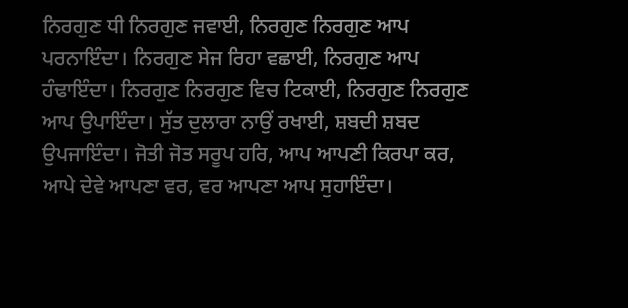ਨਿਰਗੁਣ ਧੀ ਨਿਰਗੁਣ ਜਵਾਈ, ਨਿਰਗੁਣ ਨਿਰਗੁਣ ਆਪ ਪਰਨਾਇੰਦਾ। ਨਿਰਗੁਣ ਸੇਜ ਰਿਹਾ ਵਛਾਈ, ਨਿਰਗੁਣ ਆਪ ਹੰਢਾਇੰਦਾ। ਨਿਰਗੁਣ ਨਿਰਗੁਣ ਵਿਚ ਟਿਕਾਈ, ਨਿਰਗੁਣ ਨਿਰਗੁਣ ਆਪ ਉਪਾਇੰਦਾ। ਸੁੱਤ ਦੁਲਾਰਾ ਨਾਉਂ ਰਖਾਈ, ਸ਼ਬਦੀ ਸ਼ਬਦ ਉਪਜਾਇੰਦਾ। ਜੋਤੀ ਜੋਤ ਸਰੂਪ ਹਰਿ, ਆਪ ਆਪਣੀ ਕਿਰਪਾ ਕਰ, ਆਪੇ ਦੇਵੇ ਆਪਣਾ ਵਰ, ਵਰ ਆਪਣਾ ਆਪ ਸੁਹਾਇੰਦਾ।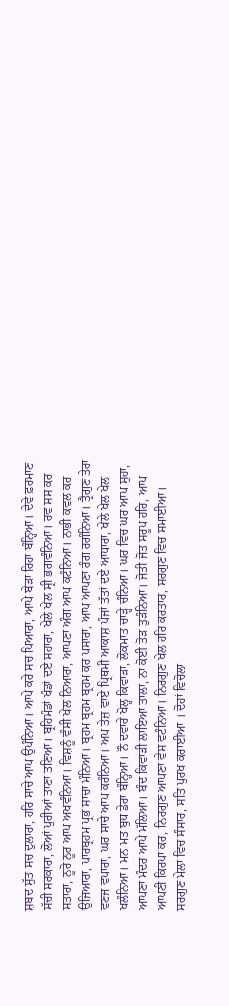ਸ਼ਬਦ ਸੁੱਤ ਸਚ ਦੁਲਾਰਾ, ਹਰਿ ਸਾਚੇ ਆਪ ਉਪੰਨਿਆ। ਆਪੇ ਕਰੇ ਸਚ ਪਿਆਰਾ, ਆਪੇ ਬੇੜਾ ਰਿਹਾ ਬੰਨ੍ਹਿਆ। ਦੇਵੇ ਫ਼ਰਮਾਣ ਸੱਚੀ ਸਰਕਾਰਾ, ਲੋਆਂ ਪੁਰੀਆਂ ਤਾਣਾ ਤਣਿਆ। ਬ੍ਰਹਿਮੰਡਾਂ ਖੰਡਾਂ ਦਏ ਸਹਾਰਾ, ਖੇਲੇ ਖੇਲ ਸ੍ਰੀ ਭਗਵੰਨਿਆ। ਰਵ ਸਸ ਕਰ ਸਤਾਰਾ, ਨੂਰੋ ਨੂਰ ਆਪ ਅਖਵੰਨਿਆ। ਵਿਸ਼ਨੂੰ ਵੰਸੀ ਖੇਲ ਨਿਆਰਾ, ਆਪਣਾ ਅੰਗ ਆਪ ਕਟੰਨਿਆ। ਨਾਭੀ ਕਵਲ ਕਰ ਉਜਿਆਰਾ, ਪਾਰਬ੍ਰਹਮ ਪ੍ਰਭ ਸਾਚਾ ਮੰਨਿਆ। ਬ੍ਰਹਮ ਬ੍ਰਹਮ ਬ੍ਰਹਮ ਕਰ ਪਸਾਰਾ, ਆਪ ਆਪਣਾ ਰੰਗ ਰਗੰਨਿਆ। ਤ੍ਰੈਗੁਣ ਤੇਰਾ ਵਣਜ ਵਪਾਰਾ, ਘਰ ਸਾਚੇ ਆਪ ਕਰੰਨਿਆ। ਅਪ ਤੇਜ਼ ਵਾਏ ਪ੍ਰਿਥਮੀ ਆਕਾਸ਼ ਪੰਜਾਂ ਤੱਤਾਂ ਦਏ ਆਧਾਰਾ, ਖੇਲੇ ਖੇਲ ਖੇਲ ਖਲੰਨਿਆ। ਮਨ ਮਤ ਬੁਧ ਡੇਰਾ ਬੰਨ੍ਹਿਆ। ਨੌ ਦਵਾਰੇ ਖੋਲ੍ਹ ਕਿਵਾੜਾ, ਲੋਕਮਾਤ ਚਾੜ੍ਹੇ ਚੰਨਿਆ। ਘਰ ਵਿਚ ਘਰ ਆਪ ਸੁਹਾ, ਆਪਣਾ ਮੰਦਰ ਆਪੇ ਮੱਲਿਆ। ਬੰਦ ਕਿਵਾੜੀ ਲਾਇਆ ਤਾਲਾ, ਨਾ ਕੋਈ ਤੋੜ ਤੁੜੰਨਿਆ। ਜੋਤੀ ਜੋਤ ਸਰੂਪ ਹਰਿ, ਆਪ ਆਪਣੀ ਕਿਰਪਾ ਕਰ, ਨਿਰਗੁਣ ਆਪਣਾ ਵੇਸ ਵਟੰਨਿਆ। ਨਿਰਗੁਣ ਖੇਲ ਹਰਿ ਕਰਤਾਰ, ਸਰਗੁਣ ਵਿਚ ਸਮਾਈਆ। ਸਰਗੁਣ ਮੇਲਾ ਵਿਚ ਸੰਸਾਰ, ਸਤਿ ਪੁਰਖ ਕਰਾਈਆ । ਦੋਹਾਂ ਵਿਚੋਲਾ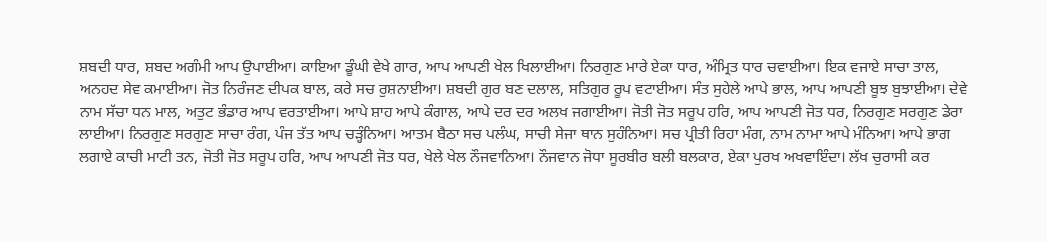ਸ਼ਬਦੀ ਧਾਰ, ਸ਼ਬਦ ਅਗੰਮੀ ਆਪ ਉਪਾਈਆ। ਕਾਇਆ ਡੂੰਘੀ ਵੇਖੇ ਗਾਰ, ਆਪ ਆਪਣੀ ਖੇਲ ਖਿਲਾਈਆ। ਨਿਰਗੁਣ ਮਾਰੇ ਏਕਾ ਧਾਰ, ਅੰਮ੍ਰਿਤ ਧਾਰ ਚਵਾਈਆ। ਇਕ ਵਜਾਏ ਸਾਚਾ ਤਾਲ, ਅਨਹਦ ਸੇਵ ਕਮਾਈਆ। ਜੋਤ ਨਿਰੰਜਣ ਦੀਪਕ ਬਾਲ, ਕਰੇ ਸਚ ਰੁਸ਼ਨਾਈਆ। ਸ਼ਬਦੀ ਗੁਰ ਬਣ ਦਲਾਲ, ਸਤਿਗੁਰ ਰੂਪ ਵਟਾਈਆ। ਸੰਤ ਸੁਹੇਲੇ ਆਪੇ ਭਾਲ, ਆਪ ਆਪਣੀ ਬੂਝ ਬੁਝਾਈਆ। ਦੇਵੇ ਨਾਮ ਸੱਚਾ ਧਨ ਮਾਲ, ਅਤੁਟ ਭੰਡਾਰ ਆਪ ਵਰਤਾਈਆ। ਆਪੇ ਸ਼ਾਹ ਆਪੇ ਕੰਗਾਲ, ਆਪੇ ਦਰ ਦਰ ਅਲਖ ਜਗਾਈਆ। ਜੋਤੀ ਜੋਤ ਸਰੂਪ ਹਰਿ, ਆਪ ਆਪਣੀ ਜੋਤ ਧਰ, ਨਿਰਗੁਣ ਸਰਗੁਣ ਡੇਰਾ ਲਾਈਆ। ਨਿਰਗੁਣ ਸਰਗੁਣ ਸਾਚਾ ਰੰਗ, ਪੰਜ ਤੱਤ ਆਪ ਚੜ੍ਹੰਨਿਆ। ਆਤਮ ਬੈਠਾ ਸਚ ਪਲੰਘ, ਸਾਚੀ ਸੇਜਾ ਥਾਨ ਸੁਹੰਨਿਆ। ਸਚ ਪ੍ਰੀਤੀ ਰਿਹਾ ਮੰਗ, ਨਾਮ ਨਾਮਾ ਆਪੇ ਮੰਨਿਆ। ਆਪੇ ਭਾਗ ਲਗਾਏ ਕਾਚੀ ਮਾਟੀ ਤਨ, ਜੋਤੀ ਜੋਤ ਸਰੂਪ ਹਰਿ, ਆਪ ਆਪਣੀ ਜੋਤ ਧਰ, ਖੇਲੇ ਖੇਲ ਨੌਜਵਾਨਿਆ। ਨੌਜਵਾਨ ਜੋਧਾ ਸੂਰਬੀਰ ਬਲੀ ਬਲਕਾਰ, ਏਕਾ ਪੁਰਖ ਅਖਵਾਇੰਦਾ। ਲੱਖ ਚੁਰਾਸੀ ਕਰ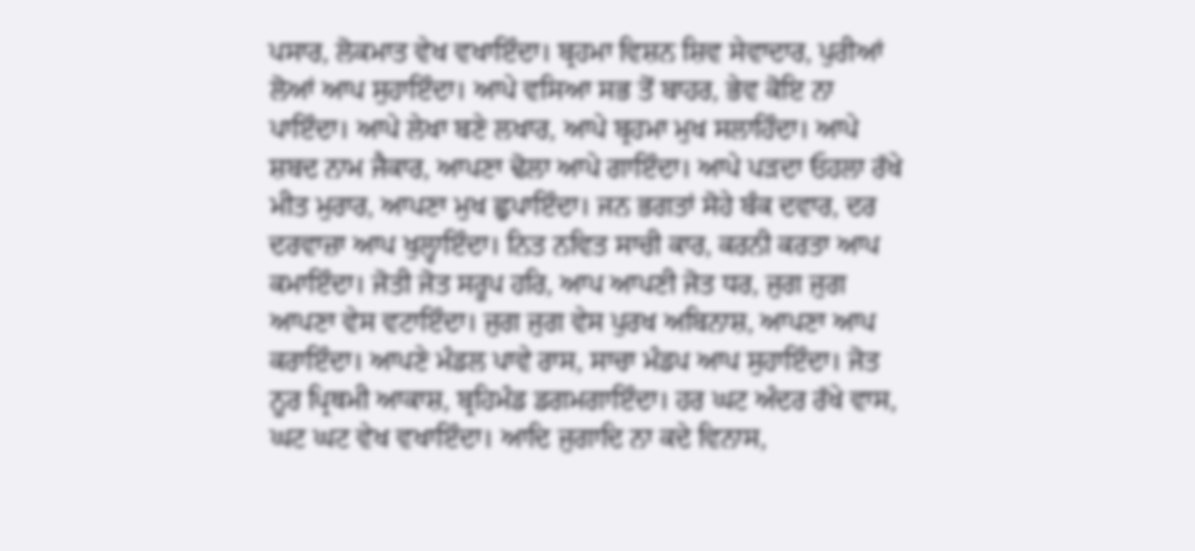ਪਸਾਰ, ਲੋਕਮਾਤ ਵੇਖ ਵਖਾਇੰਦਾ। ਬ੍ਰਹਮਾ ਵਿਸ਼ਨ ਸ਼ਿਵ ਸੇਵਾਦਾਰ, ਪੁਰੀਆਂ ਲੋਆਂ ਆਪ ਸੁਹਾਇੰਦਾ। ਆਪੇ ਵਸਿਆ ਸਭ ਤੋਂ ਬਾਹਰ, ਭੇਵ ਕੋਇ ਨਾ ਪਾਇੰਦਾ। ਆਪੇ ਲੇਖਾ ਬਣੇ ਲਖਾਰ, ਆਪੇ ਬ੍ਰਹਮਾ ਮੁਖ ਸਲਾਹਿੰਦਾ। ਆਪੇ ਸ਼ਬਦ ਨਾਮ ਜੈਕਾਰ, ਆਪਣਾ ਢੋਲਾ ਆਪੇ ਗਾਇੰਦਾ। ਆਪੇ ਪੜਦਾ ਓਹਲਾ ਰੱਖੇ ਮੀਤ ਮੁਰਾਰ, ਆਪਣਾ ਮੁਖ ਛੁਪਾਇੰਦਾ। ਜਨ ਭਗਤਾਂ ਸੋਹੇ ਬੰਕ ਦਵਾਰ, ਦਰ ਦਰਵਾਜ਼ਾ ਆਪ ਖੁਲ੍ਹਾਇੰਦਾ। ਨਿਤ ਨਵਿਤ ਸਾਚੀ ਕਾਰ, ਕਰਨੀ ਕਰਤਾ ਆਪ ਕਮਾਇੰਦਾ। ਜੋਤੀ ਜੋਤ ਸਰੂਪ ਹਰਿ, ਆਪ ਆਪਣੀ ਜੋਤ ਧਰ, ਜੁਗ ਜੁਗ ਆਪਣਾ ਵੇਸ ਵਟਾਇੰਦਾ। ਜੁਗ ਜੁਗ ਵੇਸ ਪੁਰਖ ਅਬਿਨਾਸ਼, ਆਪਣਾ ਆਪ ਕਰਾਇੰਦਾ। ਆਪਣੇ ਮੰਡਲ ਪਾਵੇ ਰਾਸ, ਸਾਚਾ ਮੰਡਪ ਆਪ ਸੁਹਾਇੰਦਾ। ਜੋਤ ਨੂਰ ਪ੍ਰਿਥਮੀ ਆਕਾਸ਼, ਬ੍ਰਹਿਮੰਡ ਡਗਮਗਾਇੰਦਾ। ਹਰ ਘਟ ਅੰਦਰ ਰੱਖੇ ਵਾਸ, ਘਟ ਘਟ ਵੇਖ ਵਖਾਇੰਦਾ। ਆਦਿ ਜੁਗਾਦਿ ਨਾ ਕਦੇ ਵਿਨਾਸ,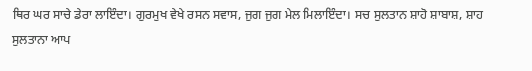ਥਿਰ ਘਰ ਸਾਚੇ ਡੇਰਾ ਲਾਇੰਦਾ। ਗੁਰਮੁਖ ਵੇਖੇ ਰਸਨ ਸਵਾਸ, ਜੁਗ ਜੁਗ ਮੇਲ ਮਿਲਾਇੰਦਾ। ਸਚ ਸੁਲਤਾਨ ਸ਼ਾਹੋ ਸ਼ਾਬਾਸ਼, ਸ਼ਾਹ ਸੁਲਤਾਨਾ ਆਪ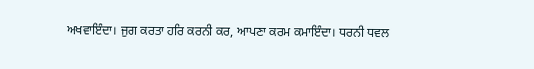ਅਖਵਾਇੰਦਾ। ਜੁਗ ਕਰਤਾ ਹਰਿ ਕਰਨੀ ਕਰ, ਆਪਣਾ ਕਰਮ ਕਮਾਇੰਦਾ। ਧਰਨੀ ਧਵਲ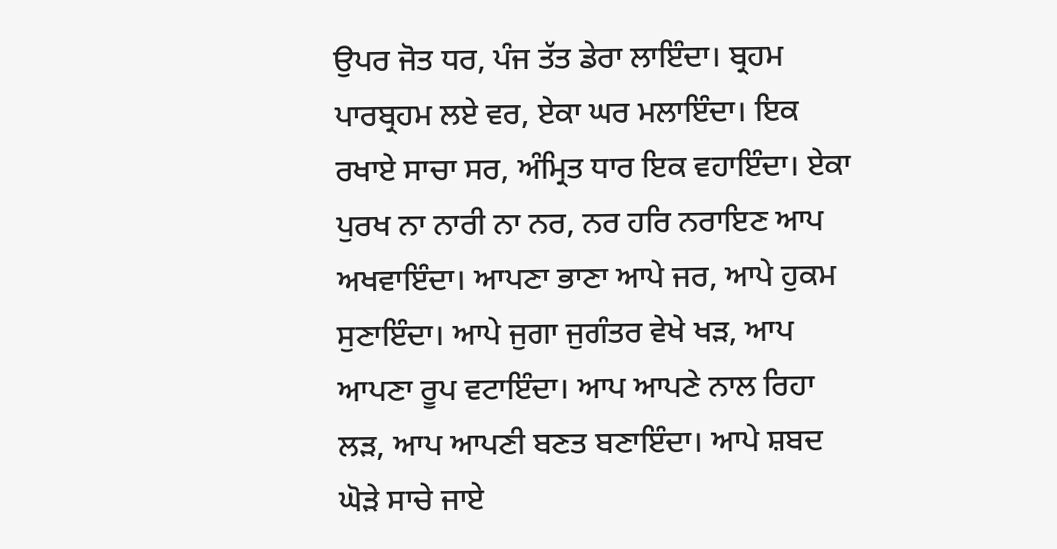ਉਪਰ ਜੋਤ ਧਰ, ਪੰਜ ਤੱਤ ਡੇਰਾ ਲਾਇੰਦਾ। ਬ੍ਰਹਮ ਪਾਰਬ੍ਰਹਮ ਲਏ ਵਰ, ਏਕਾ ਘਰ ਮਲਾਇੰਦਾ। ਇਕ ਰਖਾਏ ਸਾਚਾ ਸਰ, ਅੰਮ੍ਰਿਤ ਧਾਰ ਇਕ ਵਹਾਇੰਦਾ। ਏਕਾ ਪੁਰਖ ਨਾ ਨਾਰੀ ਨਾ ਨਰ, ਨਰ ਹਰਿ ਨਰਾਇਣ ਆਪ ਅਖਵਾਇੰਦਾ। ਆਪਣਾ ਭਾਣਾ ਆਪੇ ਜਰ, ਆਪੇ ਹੁਕਮ ਸੁਣਾਇੰਦਾ। ਆਪੇ ਜੁਗਾ ਜੁਗੰਤਰ ਵੇਖੇ ਖੜ, ਆਪ ਆਪਣਾ ਰੂਪ ਵਟਾਇੰਦਾ। ਆਪ ਆਪਣੇ ਨਾਲ ਰਿਹਾ ਲੜ, ਆਪ ਆਪਣੀ ਬਣਤ ਬਣਾਇੰਦਾ। ਆਪੇ ਸ਼ਬਦ ਘੋੜੇ ਸਾਚੇ ਜਾਏ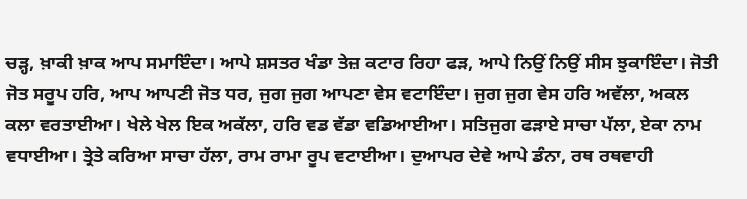ਚੜ੍ਹ, ਖ਼ਾਕੀ ਖ਼ਾਕ ਆਪ ਸਮਾਇੰਦਾ। ਆਪੇ ਸ਼ਸਤਰ ਖੰਡਾ ਤੇਜ਼ ਕਟਾਰ ਰਿਹਾ ਫੜ, ਆਪੇ ਨਿਉਂ ਨਿਉਂ ਸੀਸ ਝੁਕਾਇੰਦਾ। ਜੋਤੀ ਜੋਤ ਸਰੂਪ ਹਰਿ, ਆਪ ਆਪਣੀ ਜੋਤ ਧਰ, ਜੁਗ ਜੁਗ ਆਪਣਾ ਵੇਸ ਵਟਾਇੰਦਾ। ਜੁਗ ਜੁਗ ਵੇਸ ਹਰਿ ਅਵੱਲਾ, ਅਕਲ ਕਲਾ ਵਰਤਾਈਆ। ਖੇਲੇ ਖੇਲ ਇਕ ਅਕੱਲਾ, ਹਰਿ ਵਡ ਵੱਡਾ ਵਡਿਆਈਆ। ਸਤਿਜੁਗ ਫੜਾਏ ਸਾਚਾ ਪੱਲਾ, ਏਕਾ ਨਾਮ ਵਧਾਈਆ। ਤ੍ਰੇਤੇ ਕਰਿਆ ਸਾਚਾ ਹੱਲਾ, ਰਾਮ ਰਾਮਾ ਰੂਪ ਵਟਾਈਆ। ਦੁਆਪਰ ਦੇਵੇ ਆਪੇ ਡੰਨਾ, ਰਥ ਰਥਵਾਹੀ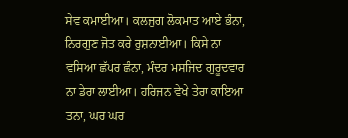ਸੇਵ ਕਮਾਈਆ। ਕਲਜੁਗ ਲੋਕਮਾਤ ਆਏ ਭੰਨਾ, ਨਿਰਗੁਣ ਜੋਤ ਕਰੇ ਰੁਸ਼ਨਾਈਆ। ਕਿਸੇ ਨਾ ਵਸਿਆ ਛੱਪਰ ਛੰਨਾ, ਮੰਦਰ ਮਸਜਿਦ ਗੁਰੂਦਵਾਰ ਨਾ ਡੇਰਾ ਲਾਈਆ। ਹਰਿਜਨ ਵੇਖੇ ਤੇਰਾ ਕਾਇਆ ਤਨਾ, ਘਰ ਘਰ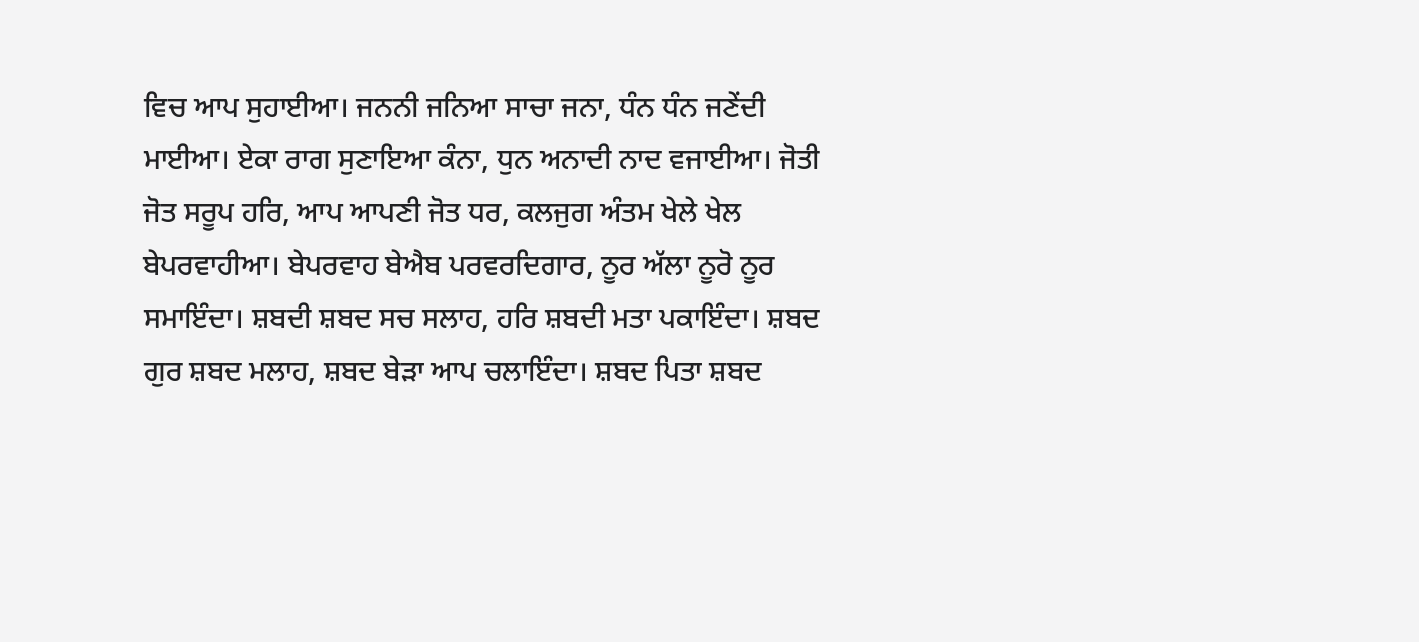ਵਿਚ ਆਪ ਸੁਹਾਈਆ। ਜਨਨੀ ਜਨਿਆ ਸਾਚਾ ਜਨਾ, ਧੰਨ ਧੰਨ ਜਣੇਂਦੀ ਮਾਈਆ। ਏਕਾ ਰਾਗ ਸੁਣਾਇਆ ਕੰਨਾ, ਧੁਨ ਅਨਾਦੀ ਨਾਦ ਵਜਾਈਆ। ਜੋਤੀ ਜੋਤ ਸਰੂਪ ਹਰਿ, ਆਪ ਆਪਣੀ ਜੋਤ ਧਰ, ਕਲਜੁਗ ਅੰਤਮ ਖੇਲੇ ਖੇਲ ਬੇਪਰਵਾਹੀਆ। ਬੇਪਰਵਾਹ ਬੇਐਬ ਪਰਵਰਦਿਗਾਰ, ਨੂਰ ਅੱਲਾ ਨੂਰੋ ਨੂਰ ਸਮਾਇੰਦਾ। ਸ਼ਬਦੀ ਸ਼ਬਦ ਸਚ ਸਲਾਹ, ਹਰਿ ਸ਼ਬਦੀ ਮਤਾ ਪਕਾਇੰਦਾ। ਸ਼ਬਦ ਗੁਰ ਸ਼ਬਦ ਮਲਾਹ, ਸ਼ਬਦ ਬੇੜਾ ਆਪ ਚਲਾਇੰਦਾ। ਸ਼ਬਦ ਪਿਤਾ ਸ਼ਬਦ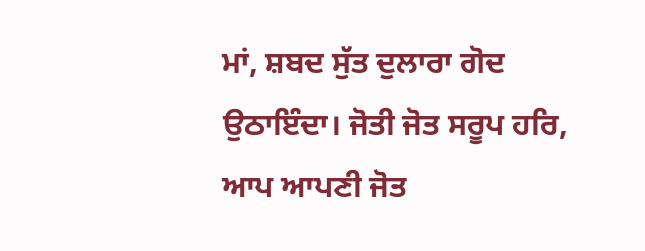ਮਾਂ, ਸ਼ਬਦ ਸੁੱਤ ਦੁਲਾਰਾ ਗੋਦ ਉਠਾਇੰਦਾ। ਜੋਤੀ ਜੋਤ ਸਰੂਪ ਹਰਿ, ਆਪ ਆਪਣੀ ਜੋਤ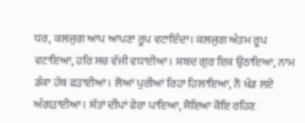ਧਰ, ਕਲਜੁਗ ਆਪ ਆਪਣਾ ਰੂਪ ਵਟਾਇੰਦਾ। ਕਲਜੁਗ ਅੰਤਮ ਰੂਪ ਵਟਾਇਆ, ਹਰਿ ਸਚ ਵੱਜੀ ਵਧਾਈਆ। ਸ਼ਬਦ ਗੁਰ ਇਕ ਉਠਾਇਆ, ਨਾਮ ਡੰਕਾ ਹੱਥ ਫੜਾਈਆ। ਲੋਆਂ ਪੁਰੀਆਂ ਰਿਹਾ ਹਿਲਾਇਆ, ਨੌ ਖੰਡ ਲਏ ਅੰਗੜਾਈਆ। ਸੱਤਾਂ ਦੀਪਾਂ ਫੇਰਾ ਪਾਇਆ, ਸੋਇਆ ਕੋਇ ਰਹਿਣ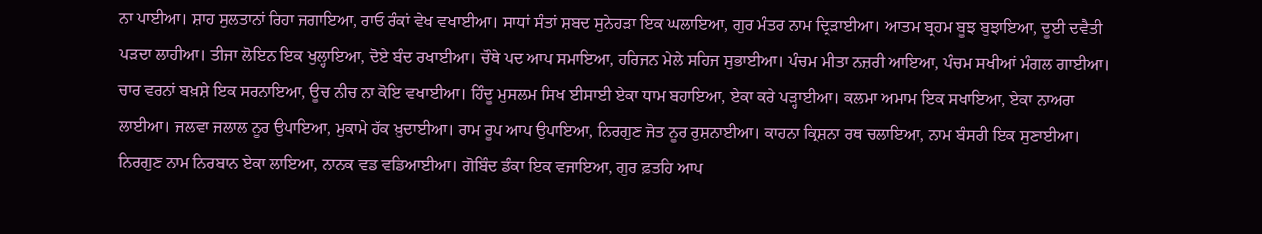ਨਾ ਪਾਈਆ। ਸ਼ਾਹ ਸੁਲਤਾਨਾਂ ਰਿਹਾ ਜਗਾਇਆ, ਰਾਓ ਰੰਕਾਂ ਵੇਖ ਵਖਾਈਆ। ਸਾਧਾਂ ਸੰਤਾਂ ਸ਼ਬਦ ਸੁਨੇਹੜਾ ਇਕ ਘਲਾਇਆ, ਗੁਰ ਮੰਤਰ ਨਾਮ ਦ੍ਰਿੜਾਈਆ। ਆਤਮ ਬ੍ਰਹਮ ਬੂਝ ਬੁਝਾਇਆ, ਦੂਈ ਦਵੈਤੀ ਪੜਦਾ ਲਾਹੀਆ। ਤੀਜਾ ਲੋਇਨ ਇਕ ਖੁਲ੍ਹਾਇਆ, ਦੋਏ ਬੰਦ ਰਖਾਈਆ। ਚੌਥੇ ਪਦ ਆਪ ਸਮਾਇਆ, ਹਰਿਜਨ ਮੇਲੇ ਸਹਿਜ ਸੁਭਾਈਆ। ਪੰਚਮ ਮੀਤਾ ਨਜ਼ਰੀ ਆਇਆ, ਪੰਚਮ ਸਖੀਆਂ ਮੰਗਲ ਗਾਈਆ। ਚਾਰ ਵਰਨਾਂ ਬਖ਼ਸ਼ੇ ਇਕ ਸਰਨਾਇਆ, ਊਚ ਨੀਚ ਨਾ ਕੋਇ ਵਖਾਈਆ। ਹਿੰਦੂ ਮੁਸਲਮ ਸਿਖ ਈਸਾਈ ਏਕਾ ਧਾਮ ਬਹਾਇਆ, ਏਕਾ ਕਰੇ ਪੜ੍ਹਾਈਆ। ਕਲਮਾ ਅਮਾਮ ਇਕ ਸਖਾਇਆ, ਏਕਾ ਨਾਅਰਾ ਲਾਈਆ। ਜਲਵਾ ਜਲਾਲ ਨੂਰ ਉਪਾਇਆ, ਮੁਕਾਮੇ ਹੱਕ ਖ਼ੁਦਾਈਆ। ਰਾਮ ਰੂਪ ਆਪ ਉਪਾਇਆ, ਨਿਰਗੁਣ ਜੋਤ ਨੂਰ ਰੁਸ਼ਨਾਈਆ। ਕਾਹਨਾ ਕ੍ਰਿਸ਼ਨਾ ਰਥ ਚਲਾਇਆ, ਨਾਮ ਬੰਸਰੀ ਇਕ ਸੁਣਾਈਆ। ਨਿਰਗੁਣ ਨਾਮ ਨਿਰਬਾਨ ਏਕਾ ਲਾਇਆ, ਨਾਨਕ ਵਡ ਵਡਿਆਈਆ। ਗੋਬਿੰਦ ਡੰਕਾ ਇਕ ਵਜਾਇਆ, ਗੁਰ ਫ਼ਤਹਿ ਆਪ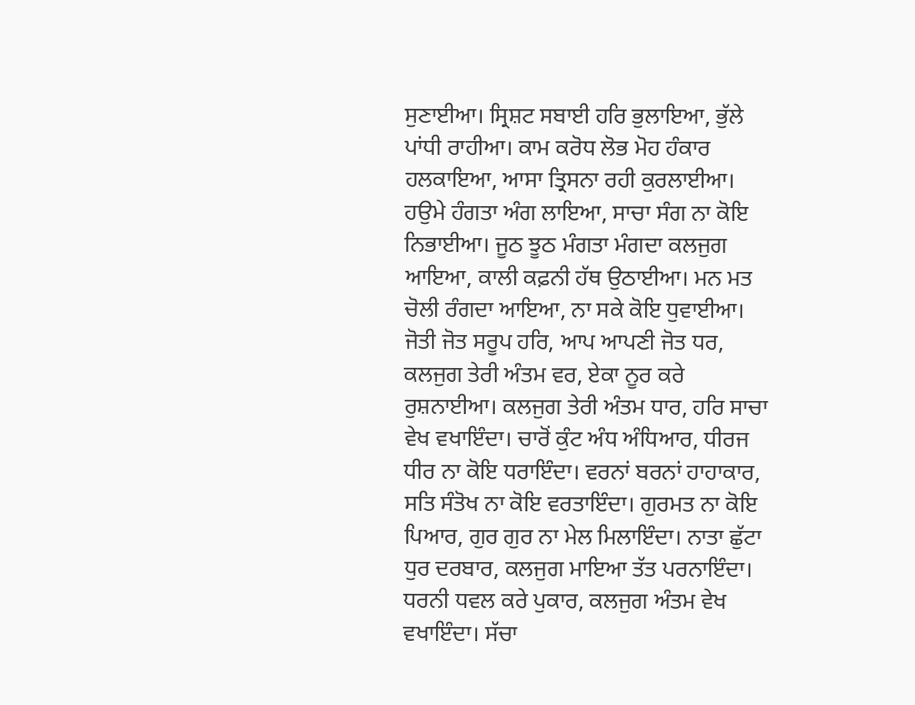ਸੁਣਾਈਆ। ਸ੍ਰਿਸ਼ਟ ਸਬਾਈ ਹਰਿ ਭੁਲਾਇਆ, ਭੁੱਲੇ ਪਾਂਧੀ ਰਾਹੀਆ। ਕਾਮ ਕਰੋਧ ਲੋਭ ਮੋਹ ਹੰਕਾਰ ਹਲਕਾਇਆ, ਆਸਾ ਤ੍ਰਿਸਨਾ ਰਹੀ ਕੁਰਲਾਈਆ। ਹਉਮੇ ਹੰਗਤਾ ਅੰਗ ਲਾਇਆ, ਸਾਚਾ ਸੰਗ ਨਾ ਕੋਇ ਨਿਭਾਈਆ। ਜੂਠ ਝੂਠ ਮੰਗਤਾ ਮੰਗਦਾ ਕਲਜੁਗ ਆਇਆ, ਕਾਲੀ ਕਫ਼ਨੀ ਹੱਥ ਉਠਾਈਆ। ਮਨ ਮਤ ਚੋਲੀ ਰੰਗਦਾ ਆਇਆ, ਨਾ ਸਕੇ ਕੋਇ ਧੁਵਾਈਆ। ਜੋਤੀ ਜੋਤ ਸਰੂਪ ਹਰਿ, ਆਪ ਆਪਣੀ ਜੋਤ ਧਰ, ਕਲਜੁਗ ਤੇਰੀ ਅੰਤਮ ਵਰ, ਏਕਾ ਨੂਰ ਕਰੇ ਰੁਸ਼ਨਾਈਆ। ਕਲਜੁਗ ਤੇਰੀ ਅੰਤਮ ਧਾਰ, ਹਰਿ ਸਾਚਾ ਵੇਖ ਵਖਾਇੰਦਾ। ਚਾਰੋਂ ਕੁੰਟ ਅੰਧ ਅੰਧਿਆਰ, ਧੀਰਜ ਧੀਰ ਨਾ ਕੋਇ ਧਰਾਇੰਦਾ। ਵਰਨਾਂ ਬਰਨਾਂ ਹਾਹਾਕਾਰ, ਸਤਿ ਸੰਤੋਖ ਨਾ ਕੋਇ ਵਰਤਾਇੰਦਾ। ਗੁਰਮਤ ਨਾ ਕੋਇ ਪਿਆਰ, ਗੁਰ ਗੁਰ ਨਾ ਮੇਲ ਮਿਲਾਇੰਦਾ। ਨਾਤਾ ਛੁੱਟਾ ਧੁਰ ਦਰਬਾਰ, ਕਲਜੁਗ ਮਾਇਆ ਤੱਤ ਪਰਨਾਇੰਦਾ। ਧਰਨੀ ਧਵਲ ਕਰੇ ਪੁਕਾਰ, ਕਲਜੁਗ ਅੰਤਮ ਵੇਖ ਵਖਾਇੰਦਾ। ਸੱਚਾ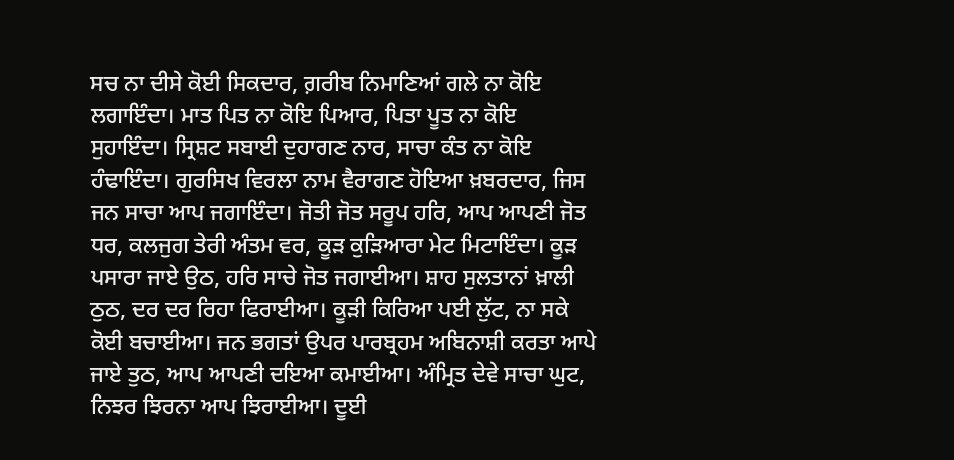ਸਚ ਨਾ ਦੀਸੇ ਕੋਈ ਸਿਕਦਾਰ, ਗ਼ਰੀਬ ਨਿਮਾਣਿਆਂ ਗਲੇ ਨਾ ਕੋਇ ਲਗਾਇੰਦਾ। ਮਾਤ ਪਿਤ ਨਾ ਕੋਇ ਪਿਆਰ, ਪਿਤਾ ਪੂਤ ਨਾ ਕੋਇ ਸੁਹਾਇੰਦਾ। ਸ੍ਰਿਸ਼ਟ ਸਬਾਈ ਦੁਹਾਗਣ ਨਾਰ, ਸਾਚਾ ਕੰਤ ਨਾ ਕੋਇ ਹੰਢਾਇੰਦਾ। ਗੁਰਸਿਖ ਵਿਰਲਾ ਨਾਮ ਵੈਰਾਗਣ ਹੋਇਆ ਖ਼ਬਰਦਾਰ, ਜਿਸ ਜਨ ਸਾਚਾ ਆਪ ਜਗਾਇੰਦਾ। ਜੋਤੀ ਜੋਤ ਸਰੂਪ ਹਰਿ, ਆਪ ਆਪਣੀ ਜੋਤ ਧਰ, ਕਲਜੁਗ ਤੇਰੀ ਅੰਤਮ ਵਰ, ਕੂੜ ਕੁੜਿਆਰਾ ਮੇਟ ਮਿਟਾਇੰਦਾ। ਕੂੜ ਪਸਾਰਾ ਜਾਏ ਉਠ, ਹਰਿ ਸਾਚੇ ਜੋਤ ਜਗਾਈਆ। ਸ਼ਾਹ ਸੁਲਤਾਨਾਂ ਖ਼ਾਲੀ ਠੁਠ, ਦਰ ਦਰ ਰਿਹਾ ਫਿਰਾਈਆ। ਕੂੜੀ ਕਿਰਿਆ ਪਈ ਲੁੱਟ, ਨਾ ਸਕੇ ਕੋਈ ਬਚਾਈਆ। ਜਨ ਭਗਤਾਂ ਉਪਰ ਪਾਰਬ੍ਰਹਮ ਅਬਿਨਾਸ਼ੀ ਕਰਤਾ ਆਪੇ ਜਾਏ ਤੁਠ, ਆਪ ਆਪਣੀ ਦਇਆ ਕਮਾਈਆ। ਅੰਮ੍ਰਿਤ ਦੇਵੇ ਸਾਚਾ ਘੁਟ, ਨਿਝਰ ਝਿਰਨਾ ਆਪ ਝਿਰਾਈਆ। ਦੂਈ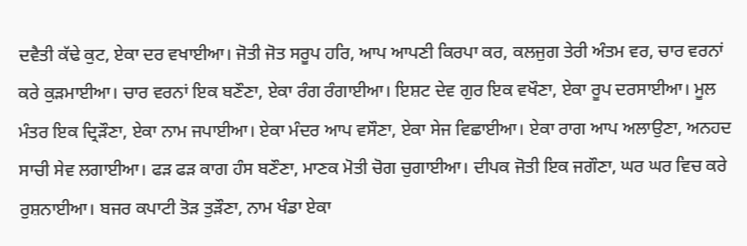ਦਵੈਤੀ ਕੱਢੇ ਕੁਟ, ਏਕਾ ਦਰ ਵਖਾਈਆ। ਜੋਤੀ ਜੋਤ ਸਰੂਪ ਹਰਿ, ਆਪ ਆਪਣੀ ਕਿਰਪਾ ਕਰ, ਕਲਜੁਗ ਤੇਰੀ ਅੰਤਮ ਵਰ, ਚਾਰ ਵਰਨਾਂ ਕਰੇ ਕੁੜਮਾਈਆ। ਚਾਰ ਵਰਨਾਂ ਇਕ ਬਣੌਣਾ, ਏਕਾ ਰੰਗ ਰੰਗਾਈਆ। ਇਸ਼ਟ ਦੇਵ ਗੁਰ ਇਕ ਵਖੌਣਾ, ਏਕਾ ਰੂਪ ਦਰਸਾਈਆ। ਮੂਲ ਮੰਤਰ ਇਕ ਦ੍ਰਿੜੌਣਾ, ਏਕਾ ਨਾਮ ਜਪਾਈਆ। ਏਕਾ ਮੰਦਰ ਆਪ ਵਸੌਣਾ, ਏਕਾ ਸੇਜ ਵਿਛਾਈਆ। ਏਕਾ ਰਾਗ ਆਪ ਅਲਾਉਣਾ, ਅਨਹਦ ਸਾਚੀ ਸੇਵ ਲਗਾਈਆ। ਫੜ ਫੜ ਕਾਗ ਹੰਸ ਬਣੌਣਾ, ਮਾਣਕ ਮੋਤੀ ਚੋਗ ਚੁਗਾਈਆ। ਦੀਪਕ ਜੋਤੀ ਇਕ ਜਗੌਣਾ, ਘਰ ਘਰ ਵਿਚ ਕਰੇ ਰੁਸ਼ਨਾਈਆ। ਬਜਰ ਕਪਾਟੀ ਤੋੜ ਤੁੜੌਣਾ, ਨਾਮ ਖੰਡਾ ਏਕਾ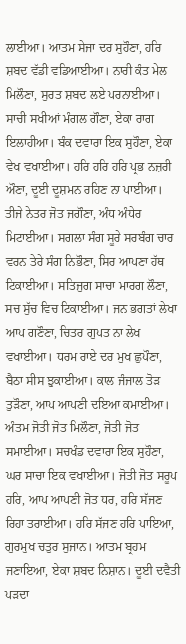ਲਾਈਆ। ਆਤਮ ਸੇਜਾ ਦਰ ਸੁਹੌਣਾ, ਹਰਿ ਸ਼ਬਦ ਵੱਡੀ ਵਡਿਆਈਆ। ਨਾਰੀ ਕੰਤ ਮੇਲ ਮਿਲੌਣਾ, ਸੁਰਤ ਸ਼ਬਦ ਲਏ ਪਰਨਾਈਆ। ਸਾਚੀ ਸਖੀਆਂ ਮੰਗਲ ਗੌਣਾ, ਏਕਾ ਰਾਗ ਇਲਾਹੀਆ। ਬੰਕ ਦਵਾਰਾ ਇਕ ਸੁਹੌਣਾ, ਏਕਾ ਵੇਖ ਵਖਾਈਆ। ਹਰਿ ਹਰਿ ਹਰਿ ਪ੍ਰਭ ਨਜ਼ਰੀ ਔਣਾ, ਦੂਈ ਦੂਸ਼ਮਨ ਰਹਿਣ ਨਾ ਪਾਈਆ। ਤੀਜੇ ਨੇਤਰ ਜੋਤ ਜਗੌਣਾ, ਅੰਧ ਅੰਧੇਰ ਮਿਟਾਈਆ। ਸਗਲਾ ਸੰਗ ਸੂਰੇ ਸਰਬੰਗ ਚਾਰ ਵਰਨ ਤੇਰੇ ਸੰਗ ਨਿਭੌਣਾ, ਸਿਰ ਆਪਣਾ ਹੱਥ ਟਿਕਾਈਆ। ਸਤਿਜੁਗ ਸਾਚਾ ਮਾਰਗ ਲੌਣਾ, ਸਚ ਸੁੱਚ ਵਿਚ ਟਿਕਾਈਆ। ਜਨ ਭਗਤਾਂ ਲੇਖਾ ਆਪ ਗਣੌਣਾ, ਚਿਤਰ ਗੁਪਤ ਨਾ ਲੇਖ ਵਖਾਈਆ। ਧਰਮ ਰਾਏ ਦਰ ਮੁਖ ਛੁਪੌਣਾ, ਬੈਠਾ ਸੀਸ ਝੁਕਾਈਆ। ਕਾਲ ਜੰਜਾਲ ਤੋੜ ਤੁੜੌਣਾ, ਆਪ ਆਪਣੀ ਦਇਆ ਕਮਾਈਆ। ਅੰਤਮ ਜੋਤੀ ਜੋਤ ਮਿਲੌਣਾ, ਜੋਤੀ ਜੋਤ ਸਮਾਈਆ। ਸਚਖੰਡ ਦਵਾਰਾ ਇਕ ਸੁਹੌਣਾ, ਘਰ ਸਾਚਾ ਇਕ ਵਖਾਈਆ। ਜੋਤੀ ਜੋਤ ਸਰੂਪ ਹਰਿ, ਆਪ ਆਪਣੀ ਜੋਤ ਧਰ, ਹਰਿ ਸੱਜਣ ਰਿਹਾ ਤਰਾਈਆ। ਹਰਿ ਸੱਜਣ ਹਰਿ ਪਾਇਆ, ਗੁਰਮੁਖ ਚਤੁਰ ਸੁਜਾਨ। ਆਤਮ ਬ੍ਰਹਮ ਜਣਾਇਆ, ਏਕਾ ਸ਼ਬਦ ਨਿਸ਼ਾਨ। ਦੂਈ ਦਵੈਤੀ ਪੜਦਾ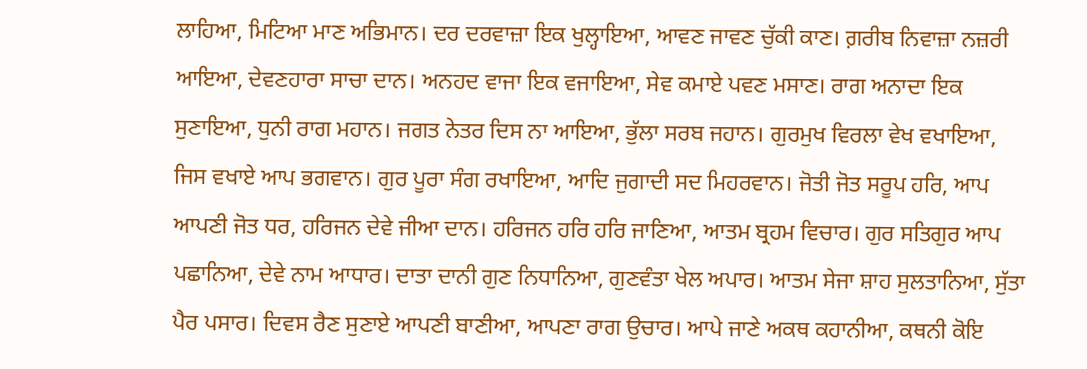ਲਾਹਿਆ, ਮਿਟਿਆ ਮਾਣ ਅਭਿਮਾਨ। ਦਰ ਦਰਵਾਜ਼ਾ ਇਕ ਖੁਲ੍ਹਾਇਆ, ਆਵਣ ਜਾਵਣ ਚੁੱਕੀ ਕਾਣ। ਗ਼ਰੀਬ ਨਿਵਾਜ਼ਾ ਨਜ਼ਰੀ ਆਇਆ, ਦੇਵਣਹਾਰਾ ਸਾਚਾ ਦਾਨ। ਅਨਹਦ ਵਾਜਾ ਇਕ ਵਜਾਇਆ, ਸੇਵ ਕਮਾਏ ਪਵਣ ਮਸਾਣ। ਰਾਗ ਅਨਾਦਾ ਇਕ ਸੁਣਾਇਆ, ਧੁਨੀ ਰਾਗ ਮਹਾਨ। ਜਗਤ ਨੇਤਰ ਦਿਸ ਨਾ ਆਇਆ, ਭੁੱਲਾ ਸਰਬ ਜਹਾਨ। ਗੁਰਮੁਖ ਵਿਰਲਾ ਵੇਖ ਵਖਾਇਆ, ਜਿਸ ਵਖਾਏ ਆਪ ਭਗਵਾਨ। ਗੁਰ ਪੂਰਾ ਸੰਗ ਰਖਾਇਆ, ਆਦਿ ਜੁਗਾਦੀ ਸਦ ਮਿਹਰਵਾਨ। ਜੋਤੀ ਜੋਤ ਸਰੂਪ ਹਰਿ, ਆਪ ਆਪਣੀ ਜੋਤ ਧਰ, ਹਰਿਜਨ ਦੇਵੇ ਜੀਆ ਦਾਨ। ਹਰਿਜਨ ਹਰਿ ਹਰਿ ਜਾਣਿਆ, ਆਤਮ ਬ੍ਰਹਮ ਵਿਚਾਰ। ਗੁਰ ਸਤਿਗੁਰ ਆਪ ਪਛਾਨਿਆ, ਦੇਵੇ ਨਾਮ ਆਧਾਰ। ਦਾਤਾ ਦਾਨੀ ਗੁਣ ਨਿਧਾਨਿਆ, ਗੁਣਵੰਤਾ ਖੇਲ ਅਪਾਰ। ਆਤਮ ਸੇਜਾ ਸ਼ਾਹ ਸੁਲਤਾਨਿਆ, ਸੁੱਤਾ ਪੈਰ ਪਸਾਰ। ਦਿਵਸ ਰੈਣ ਸੁਣਾਏ ਆਪਣੀ ਬਾਣੀਆ, ਆਪਣਾ ਰਾਗ ਉਚਾਰ। ਆਪੇ ਜਾਣੇ ਅਕਥ ਕਹਾਨੀਆ, ਕਥਨੀ ਕੋਇ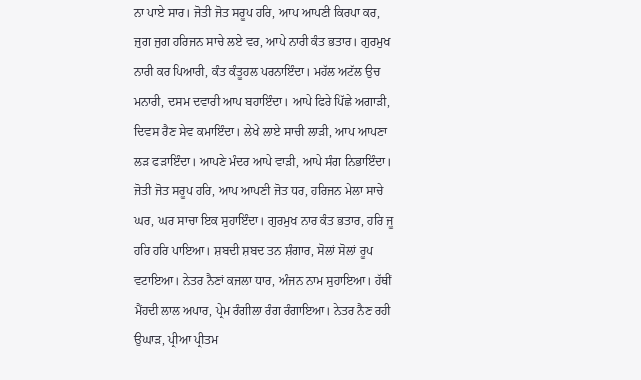ਨਾ ਪਾਏ ਸਾਰ। ਜੋਤੀ ਜੋਤ ਸਰੂਪ ਹਰਿ, ਆਪ ਆਪਣੀ ਕਿਰਪਾ ਕਰ, ਜੁਗ ਜੁਗ ਹਰਿਜਨ ਸਾਚੇ ਲਏ ਵਰ, ਆਪੇ ਨਾਰੀ ਕੰਤ ਭਤਾਰ। ਗੁਰਮੁਖ ਨਾਰੀ ਕਰ ਪਿਆਰੀ, ਕੰਤ ਕੰਤੂਹਲ ਪਰਨਾਇੰਦਾ। ਮਹੱਲ ਅਟੱਲ ਉਚ ਮਨਾਰੀ, ਦਸਮ ਦਵਾਰੀ ਆਪ ਬਹਾਇੰਦਾ। ਆਪੇ ਫਿਰੇ ਪਿੱਛੇ ਅਗਾੜੀ, ਦਿਵਸ ਰੈਣ ਸੇਵ ਕਮਾਇੰਦਾ। ਲੇਖੇ ਲਾਏ ਸਾਚੀ ਲਾੜੀ, ਆਪ ਆਪਣਾ ਲੜ ਫੜਾਇੰਦਾ। ਆਪਣੇ ਮੰਦਰ ਆਪੇ ਵਾੜੀ, ਆਪੇ ਸੰਗ ਨਿਭਾਇੰਦਾ। ਜੋਤੀ ਜੋਤ ਸਰੂਪ ਹਰਿ, ਆਪ ਆਪਣੀ ਜੋਤ ਧਰ, ਹਰਿਜਨ ਮੇਲਾ ਸਾਚੇ ਘਰ, ਘਰ ਸਾਚਾ ਇਕ ਸੁਹਾਇੰਦਾ। ਗੁਰਮੁਖ ਨਾਰ ਕੰਤ ਭਤਾਰ, ਹਰਿ ਜੂ ਹਰਿ ਹਰਿ ਪਾਇਆ। ਸ਼ਬਦੀ ਸ਼ਬਦ ਤਨ ਸ਼ੰਗਾਰ, ਸੋਲਾਂ ਸੋਲਾਂ ਰੂਪ ਵਟਾਇਆ। ਨੇਤਰ ਨੈਣਾਂ ਕਜਲਾ ਧਾਰ, ਅੰਜਨ ਨਾਮ ਸੁਹਾਇਆ। ਹੱਥੀਂ ਮੈਂਹਦੀ ਲਾਲ ਅਪਾਰ, ਪ੍ਰੇਮ ਰੰਗੀਲਾ ਰੰਗ ਰੰਗਾਇਆ। ਨੇਤਰ ਨੈਣ ਰਹੀ ਉਘਾੜ, ਪ੍ਰੀਆ ਪ੍ਰੀਤਮ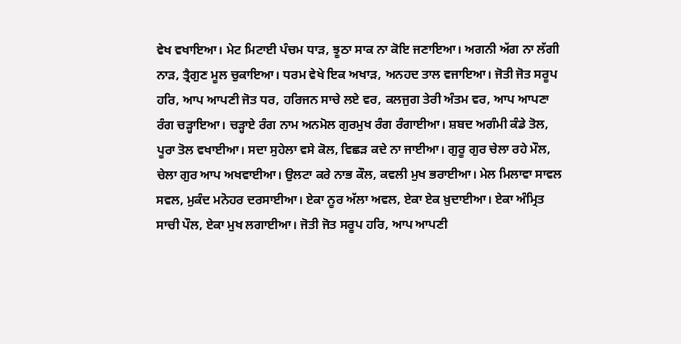ਵੇਖ ਵਖਾਇਆ। ਮੇਟ ਮਿਟਾਈ ਪੰਚਮ ਧਾੜ, ਝੂਠਾ ਸਾਕ ਨਾ ਕੋਇ ਜਣਾਇਆ। ਅਗਨੀ ਅੱਗ ਨਾ ਲੱਗੀ ਨਾੜ, ਤ੍ਰੈਗੁਣ ਮੂਲ ਚੁਕਾਇਆ। ਧਰਮ ਵੇਖੇ ਇਕ ਅਖਾੜ, ਅਨਹਦ ਤਾਲ ਵਜਾਇਆ। ਜੋਤੀ ਜੋਤ ਸਰੂਪ ਹਰਿ, ਆਪ ਆਪਣੀ ਜੋਤ ਧਰ, ਹਰਿਜਨ ਸਾਚੇ ਲਏ ਵਰ, ਕਲਜੁਗ ਤੇਰੀ ਅੰਤਮ ਵਰ, ਆਪ ਆਪਣਾ ਰੰਗ ਚੜ੍ਹਾਇਆ। ਚੜ੍ਹਾਏ ਰੰਗ ਨਾਮ ਅਨਮੋਲ ਗੁਰਮੁਖ ਰੰਗ ਰੰਗਾਈਆ। ਸ਼ਬਦ ਅਗੰਮੀ ਕੰਡੇ ਤੋਲ, ਪੂਰਾ ਤੋਲ ਵਖਾਈਆ। ਸਦਾ ਸੁਹੇਲਾ ਵਸੇ ਕੋਲ, ਵਿਛੜ ਕਦੇ ਨਾ ਜਾਈਆ। ਗੁਰੂ ਗੁਰ ਚੇਲਾ ਰਹੇ ਮੌਲ, ਚੇਲਾ ਗੁਰ ਆਪ ਅਖਵਾਈਆ। ਉਲਟਾ ਕਰੇ ਨਾਭ ਕੌਲ, ਕਵਲੀ ਮੁਖ ਭਰਾਈਆ। ਮੇਲ ਮਿਲਾਵਾ ਸਾਵਲ ਸਵਲ, ਮੁਕੰਦ ਮਨੋਹਰ ਦਰਸਾਈਆ। ਏਕਾ ਨੂਰ ਅੱਲਾ ਅਵਲ, ਏਕਾ ਏਕ ਖ਼ੁਦਾਈਆ। ਏਕਾ ਅੰਮ੍ਰਿਤ ਸਾਚੀ ਪੌਲ, ਏਕਾ ਮੁਖ ਲਗਾਈਆ। ਜੋਤੀ ਜੋਤ ਸਰੂਪ ਹਰਿ, ਆਪ ਆਪਣੀ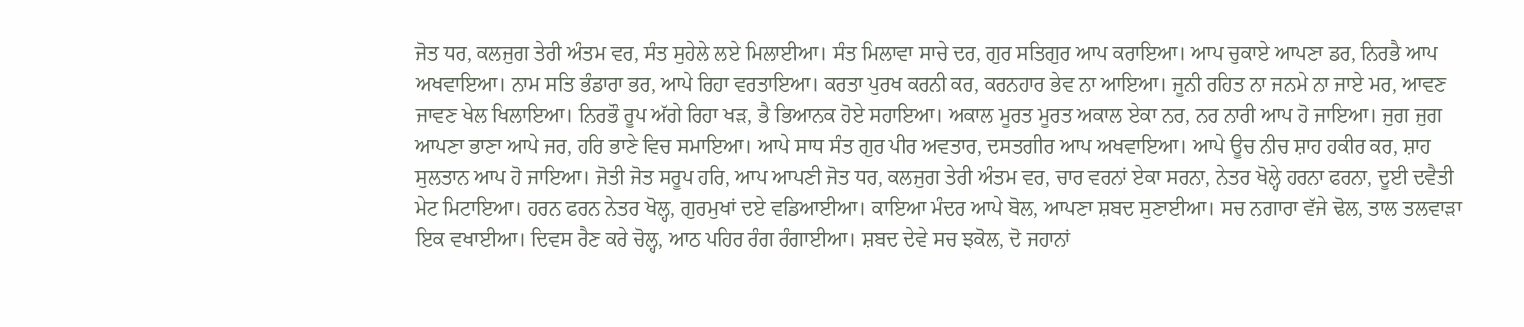ਜੋਤ ਧਰ, ਕਲਜੁਗ ਤੇਰੀ ਅੰਤਮ ਵਰ, ਸੰਤ ਸੁਹੇਲੇ ਲਏ ਮਿਲਾਈਆ। ਸੰਤ ਮਿਲਾਵਾ ਸਾਚੇ ਦਰ, ਗੁਰ ਸਤਿਗੁਰ ਆਪ ਕਰਾਇਆ। ਆਪ ਚੁਕਾਏ ਆਪਣਾ ਡਰ, ਨਿਰਭੈ ਆਪ ਅਖਵਾਇਆ। ਨਾਮ ਸਤਿ ਭੰਡਾਰਾ ਭਰ, ਆਪੇ ਰਿਹਾ ਵਰਤਾਇਆ। ਕਰਤਾ ਪੁਰਖ ਕਰਨੀ ਕਰ, ਕਰਨਹਾਰ ਭੇਵ ਨਾ ਆਇਆ। ਜੂਨੀ ਰਹਿਤ ਨਾ ਜਨਮੇ ਨਾ ਜਾਏ ਮਰ, ਆਵਣ ਜਾਵਣ ਖੇਲ ਖਿਲਾਇਆ। ਨਿਰਭੌ ਰੂਪ ਅੱਗੇ ਰਿਹਾ ਖੜ, ਭੈ ਭਿਆਨਕ ਹੋਏ ਸਹਾਇਆ। ਅਕਾਲ ਮੂਰਤ ਮੂਰਤ ਅਕਾਲ ਏਕਾ ਨਰ, ਨਰ ਨਾਰੀ ਆਪ ਹੋ ਜਾਇਆ। ਜੁਗ ਜੁਗ ਆਪਣਾ ਭਾਣਾ ਆਪੇ ਜਰ, ਹਰਿ ਭਾਣੇ ਵਿਚ ਸਮਾਇਆ। ਆਪੇ ਸਾਧ ਸੰਤ ਗੁਰ ਪੀਰ ਅਵਤਾਰ, ਦਸਤਗੀਰ ਆਪ ਅਖਵਾਇਆ। ਆਪੇ ਊਚ ਨੀਚ ਸ਼ਾਹ ਹਕੀਰ ਕਰ, ਸ਼ਾਹ ਸੁਲਤਾਨ ਆਪ ਹੋ ਜਾਇਆ। ਜੋਤੀ ਜੋਤ ਸਰੂਪ ਹਰਿ, ਆਪ ਆਪਣੀ ਜੋਤ ਧਰ, ਕਲਜੁਗ ਤੇਰੀ ਅੰਤਮ ਵਰ, ਚਾਰ ਵਰਨਾਂ ਏਕਾ ਸਰਨਾ, ਨੇਤਰ ਖੋਲ੍ਹੇ ਹਰਨਾ ਫਰਨਾ, ਦੂਈ ਦਵੈਤੀ ਮੇਟ ਮਿਟਾਇਆ। ਹਰਨ ਫਰਨ ਨੇਤਰ ਖੋਲ੍ਹ, ਗੁਰਮੁਖਾਂ ਦਏ ਵਡਿਆਈਆ। ਕਾਇਆ ਮੰਦਰ ਆਪੇ ਬੋਲ, ਆਪਣਾ ਸ਼ਬਦ ਸੁਣਾਈਆ। ਸਚ ਨਗਾਰਾ ਵੱਜੇ ਢੋਲ, ਤਾਲ ਤਲਵਾੜਾ ਇਕ ਵਖਾਈਆ। ਦਿਵਸ ਰੈਣ ਕਰੇ ਚੋਲ੍ਹ, ਆਠ ਪਹਿਰ ਰੰਗ ਰੰਗਾਈਆ। ਸ਼ਬਦ ਦੇਵੇ ਸਚ ਝਕੋਲ, ਦੋ ਜਹਾਨਾਂ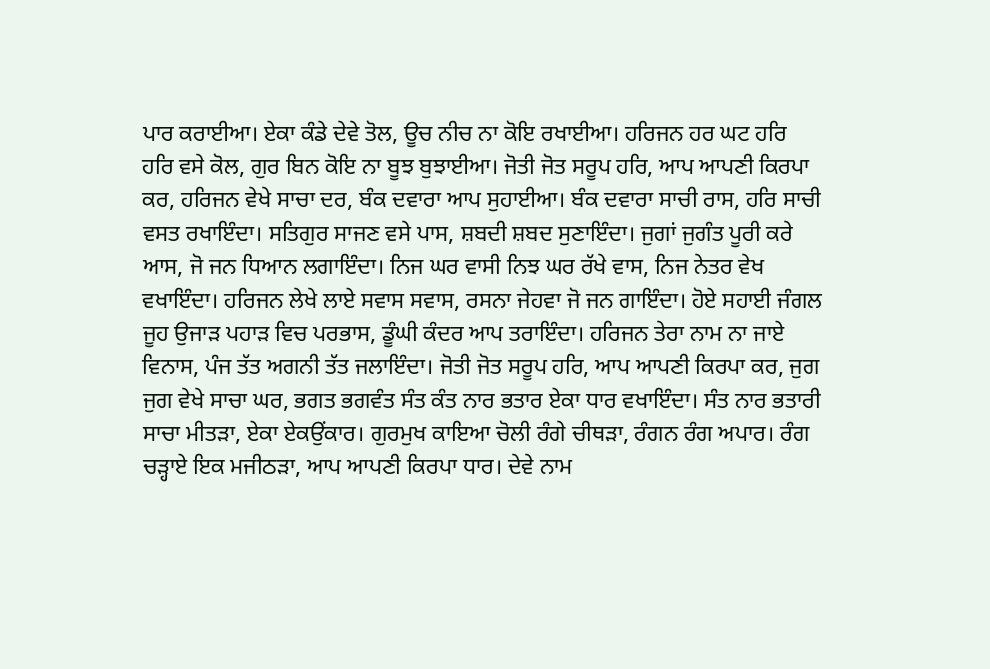ਪਾਰ ਕਰਾਈਆ। ਏਕਾ ਕੰਡੇ ਦੇਵੇ ਤੋਲ, ਊਚ ਨੀਚ ਨਾ ਕੋਇ ਰਖਾਈਆ। ਹਰਿਜਨ ਹਰ ਘਟ ਹਰਿ ਹਰਿ ਵਸੇ ਕੋਲ, ਗੁਰ ਬਿਨ ਕੋਇ ਨਾ ਬੂਝ ਬੁਝਾਈਆ। ਜੋਤੀ ਜੋਤ ਸਰੂਪ ਹਰਿ, ਆਪ ਆਪਣੀ ਕਿਰਪਾ ਕਰ, ਹਰਿਜਨ ਵੇਖੇ ਸਾਚਾ ਦਰ, ਬੰਕ ਦਵਾਰਾ ਆਪ ਸੁਹਾਈਆ। ਬੰਕ ਦਵਾਰਾ ਸਾਚੀ ਰਾਸ, ਹਰਿ ਸਾਚੀ ਵਸਤ ਰਖਾਇੰਦਾ। ਸਤਿਗੁਰ ਸਾਜਣ ਵਸੇ ਪਾਸ, ਸ਼ਬਦੀ ਸ਼ਬਦ ਸੁਣਾਇੰਦਾ। ਜੁਗਾਂ ਜੁਗੰਤ ਪੂਰੀ ਕਰੇ ਆਸ, ਜੋ ਜਨ ਧਿਆਨ ਲਗਾਇੰਦਾ। ਨਿਜ ਘਰ ਵਾਸੀ ਨਿਝ ਘਰ ਰੱਖੇ ਵਾਸ, ਨਿਜ ਨੇਤਰ ਵੇਖ ਵਖਾਇੰਦਾ। ਹਰਿਜਨ ਲੇਖੇ ਲਾਏ ਸਵਾਸ ਸਵਾਸ, ਰਸਨਾ ਜੇਹਵਾ ਜੋ ਜਨ ਗਾਇੰਦਾ। ਹੋਏ ਸਹਾਈ ਜੰਗਲ ਜੂਹ ਉਜਾੜ ਪਹਾੜ ਵਿਚ ਪਰਭਾਸ, ਡੂੰਘੀ ਕੰਦਰ ਆਪ ਤਰਾਇੰਦਾ। ਹਰਿਜਨ ਤੇਰਾ ਨਾਮ ਨਾ ਜਾਏ ਵਿਨਾਸ, ਪੰਜ ਤੱਤ ਅਗਨੀ ਤੱਤ ਜਲਾਇੰਦਾ। ਜੋਤੀ ਜੋਤ ਸਰੂਪ ਹਰਿ, ਆਪ ਆਪਣੀ ਕਿਰਪਾ ਕਰ, ਜੁਗ ਜੁਗ ਵੇਖੇ ਸਾਚਾ ਘਰ, ਭਗਤ ਭਗਵੰਤ ਸੰਤ ਕੰਤ ਨਾਰ ਭਤਾਰ ਏਕਾ ਧਾਰ ਵਖਾਇੰਦਾ। ਸੰਤ ਨਾਰ ਭਤਾਰੀ ਸਾਚਾ ਮੀਤੜਾ, ਏਕਾ ਏਕਉਂਕਾਰ। ਗੁਰਮੁਖ ਕਾਇਆ ਚੋਲੀ ਰੰਗੇ ਚੀਥੜਾ, ਰੰਗਨ ਰੰਗ ਅਪਾਰ। ਰੰਗ ਚੜ੍ਹਾਏ ਇਕ ਮਜੀਠੜਾ, ਆਪ ਆਪਣੀ ਕਿਰਪਾ ਧਾਰ। ਦੇਵੇ ਨਾਮ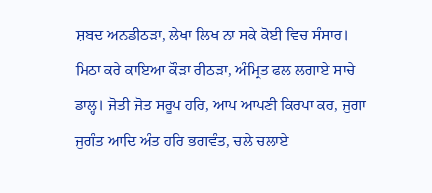ਸ਼ਬਦ ਅਨਡੀਠੜਾ, ਲੇਖਾ ਲਿਖ ਨਾ ਸਕੇ ਕੋਈ ਵਿਚ ਸੰਸਾਰ। ਮਿਠਾ ਕਰੇ ਕਾਇਆ ਕੌੜਾ ਰੀਠੜਾ, ਅੰਮ੍ਰਿਤ ਫਲ ਲਗਾਏ ਸਾਚੇ ਡਾਲ੍ਹ। ਜੋਤੀ ਜੋਤ ਸਰੂਪ ਹਰਿ, ਆਪ ਆਪਣੀ ਕਿਰਪਾ ਕਰ, ਜੁਗਾ ਜੁਗੰਤ ਆਦਿ ਅੰਤ ਹਰਿ ਭਗਵੰਤ, ਚਲੇ ਚਲਾਏ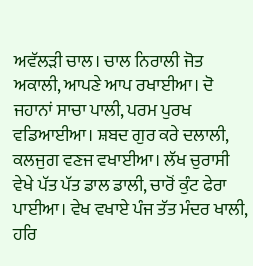ਅਵੱਲੜੀ ਚਾਲ। ਚਾਲ ਨਿਰਾਲੀ ਜੋਤ ਅਕਾਲੀ, ਆਪਣੇ ਆਪ ਰਖਾਈਆ। ਦੋ ਜਹਾਨਾਂ ਸਾਚਾ ਪਾਲੀ, ਪਰਮ ਪੁਰਖ ਵਡਿਆਈਆ। ਸ਼ਬਦ ਗੁਰ ਕਰੇ ਦਲਾਲੀ, ਕਲਜੁਗ ਵਣਜ ਵਖਾਈਆ। ਲੱਖ ਚੁਰਾਸੀ ਵੇਖੇ ਪੱਤ ਪੱਤ ਡਾਲ ਡਾਲੀ, ਚਾਰੋਂ ਕੁੰਟ ਫੇਰਾ ਪਾਈਆ। ਵੇਖ ਵਖਾਏ ਪੰਜ ਤੱਤ ਮੰਦਰ ਖਾਲੀ, ਹਰਿ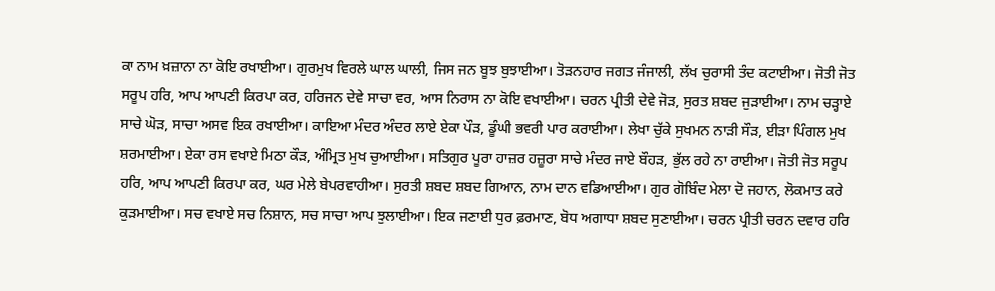ਕਾ ਨਾਮ ਖ਼ਜ਼ਾਨਾ ਨਾ ਕੋਇ ਰਖਾਈਆ। ਗੁਰਮੁਖ ਵਿਰਲੇ ਘਾਲ ਘਾਲੀ, ਜਿਸ ਜਨ ਬੂਝ ਬੁਝਾਈਆ। ਤੋੜਨਹਾਰ ਜਗਤ ਜੰਜਾਲੀ, ਲੱਖ ਚੁਰਾਸੀ ਤੰਦ ਕਟਾਈਆ। ਜੋਤੀ ਜੋਤ ਸਰੂਪ ਹਰਿ, ਆਪ ਆਪਣੀ ਕਿਰਪਾ ਕਰ, ਹਰਿਜਨ ਦੇਵੇ ਸਾਚਾ ਵਰ, ਆਸ ਨਿਰਾਸ ਨਾ ਕੋਇ ਵਖਾਈਆ। ਚਰਨ ਪ੍ਰੀਤੀ ਦੇਵੇ ਜੋੜ, ਸੁਰਤ ਸ਼ਬਦ ਜੁੜਾਈਆ। ਨਾਮ ਚੜ੍ਹਾਏ ਸਾਚੇ ਘੋੜ, ਸਾਚਾ ਅਸਵ ਇਕ ਰਖਾਈਆ। ਕਾਇਆ ਮੰਦਰ ਅੰਦਰ ਲਾਏ ਏਕਾ ਪੌੜ, ਡੂੰਘੀ ਭਵਰੀ ਪਾਰ ਕਰਾਈਆ। ਲੇਖਾ ਚੁੱਕੇ ਸੁਖਮਨ ਨਾੜੀ ਸੌੜ, ਈੜਾ ਪਿੰਗਲ ਮੁਖ ਸ਼ਰਮਾਈਆ। ਏਕਾ ਰਸ ਵਖਾਏ ਮਿਠਾ ਕੌੜ, ਅੰਮ੍ਰਿਤ ਮੁਖ ਚੁਆਈਆ। ਸਤਿਗੁਰ ਪੂਰਾ ਹਾਜ਼ਰ ਹਜ਼ੂਰਾ ਸਾਚੇ ਮੰਦਰ ਜਾਏ ਬੌਹੜ, ਭੁੱਲ ਰਹੇ ਨਾ ਰਾਈਆ। ਜੋਤੀ ਜੋਤ ਸਰੂਪ ਹਰਿ, ਆਪ ਆਪਣੀ ਕਿਰਪਾ ਕਰ, ਘਰ ਮੇਲੇ ਬੇਪਰਵਾਹੀਆ। ਸੁਰਤੀ ਸ਼ਬਦ ਸ਼ਬਦ ਗਿਆਨ, ਨਾਮ ਦਾਨ ਵਡਿਆਈਆ। ਗੁਰ ਗੋਬਿੰਦ ਮੇਲਾ ਦੋ ਜਹਾਨ, ਲੋਕਮਾਤ ਕਰੇ ਕੁੜਮਾਈਆ। ਸਚ ਵਖਾਏ ਸਚ ਨਿਸ਼ਾਨ, ਸਚ ਸਾਚਾ ਆਪ ਝੁਲਾਈਆ। ਇਕ ਜਣਾਈ ਧੁਰ ਫ਼ਰਮਾਣ, ਬੋਧ ਅਗਾਧਾ ਸ਼ਬਦ ਸੁਣਾਈਆ। ਚਰਨ ਪ੍ਰੀਤੀ ਚਰਨ ਦਵਾਰ ਹਰਿ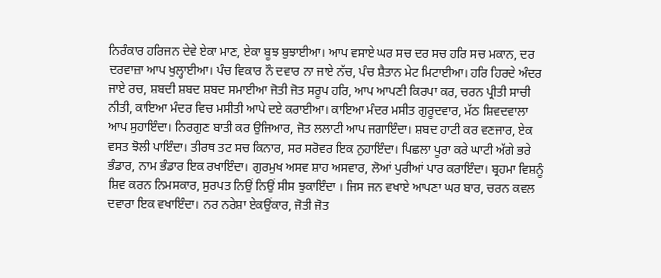ਨਿਰੰਕਾਰ ਹਰਿਜਨ ਦੇਵੇ ਏਕਾ ਮਾਣ, ਏਕਾ ਬੂਝ ਬੁਝਾਈਆ। ਆਪ ਵਸਾਏ ਘਰ ਸਚ ਦਰ ਸਚ ਹਰਿ ਸਚ ਮਕਾਨ, ਦਰ ਦਰਵਾਜ਼ਾ ਆਪ ਖੁਲ੍ਹਾਈਆ। ਪੰਚ ਵਿਕਾਰ ਨੌ ਦਵਾਰ ਨਾ ਜਾਏ ਨੱਚ, ਪੰਚ ਸ਼ੈਤਾਨ ਮੇਟ ਮਿਟਾਈਆ। ਹਰਿ ਹਿਰਦੇ ਅੰਦਰ ਜਾਏ ਰਚ, ਸ਼ਬਦੀ ਸ਼ਬਦ ਸ਼ਬਦ ਸਮਾਈਆ ਜੋਤੀ ਜੋਤ ਸਰੂਪ ਹਰਿ, ਆਪ ਆਪਣੀ ਕਿਰਪਾ ਕਰ, ਚਰਨ ਪ੍ਰੀਤੀ ਸਾਚੀ ਨੀਤੀ, ਕਾਇਆ ਮੰਦਰ ਵਿਚ ਮਸੀਤੀ ਆਪੇ ਦਏ ਕਰਾਈਆ। ਕਾਇਆ ਮੰਦਰ ਮਸੀਤ ਗੁਰੂਦਵਾਰ, ਮੱਠ ਸ਼ਿਵਦਵਾਲਾ ਆਪ ਸੁਹਾਇੰਦਾ। ਨਿਰਗੁਣ ਬਾਤੀ ਕਰ ਉਜਿਆਰ, ਜੋਤ ਲਲਾਟੀ ਆਪ ਜਗਾਇੰਦਾ। ਸ਼ਬਦ ਹਾਟੀ ਕਰ ਵਣਜਾਰ, ਏਕ ਵਸਤ ਝੋਲੀ ਪਾਇੰਦਾ। ਤੀਰਥ ਤਟ ਸਚ ਕਿਨਾਰ, ਸਰ ਸਰੋਵਰ ਇਕ ਨੁਹਾਇੰਦਾ। ਪਿਛਲਾ ਪੂਰਾ ਕਰੇ ਘਾਟੀ ਅੱਗੇ ਭਰੇ ਭੰਡਾਰ, ਨਾਮ ਭੰਡਾਰ ਇਕ ਰਖਾਇੰਦਾ। ਗੁਰਮੁਖ ਅਸਵ ਸ਼ਾਹ ਅਸਵਾਰ, ਲੋਆਂ ਪੁਰੀਆਂ ਪਾਰ ਕਰਾਇੰਦਾ। ਬ੍ਰਹਮਾ ਵਿਸ਼ਨੂੰ ਸ਼ਿਵ ਕਰਨ ਨਿਮਸਕਾਰ, ਸੁਰਪਤ ਨਿਉਂ ਨਿਉਂ ਸੀਸ ਝੁਕਾਇੰਦਾ । ਜਿਸ ਜਨ ਵਖਾਏ ਆਪਣਾ ਘਰ ਬਾਰ, ਚਰਨ ਕਵਲ ਦਵਾਰਾ ਇਕ ਵਖਾਇੰਦਾ। ਨਰ ਨਰੇਸ਼ਾ ਏਕਉਂਕਾਰ, ਜੋਤੀ ਜੋਤ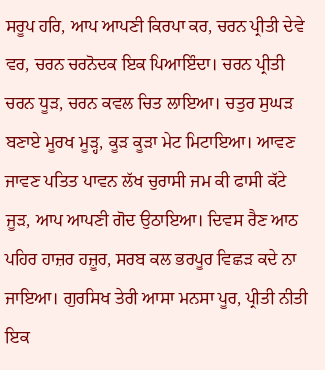ਸਰੂਪ ਹਰਿ, ਆਪ ਆਪਣੀ ਕਿਰਪਾ ਕਰ, ਚਰਨ ਪ੍ਰੀਤੀ ਦੇਵੇ ਵਰ, ਚਰਨ ਚਰਨੋਦਕ ਇਕ ਪਿਆਇੰਦਾ। ਚਰਨ ਪ੍ਰੀਤੀ ਚਰਨ ਧੂੜ, ਚਰਨ ਕਵਲ ਚਿਤ ਲਾਇਆ। ਚਤੁਰ ਸੁਘੜ ਬਣਾਏ ਮੂਰਖ ਮੂੜ੍ਹ, ਕੂੜ ਕੂੜਾ ਮੇਟ ਮਿਟਾਇਆ। ਆਵਣ ਜਾਵਣ ਪਤਿਤ ਪਾਵਨ ਲੱਖ ਚੁਰਾਸੀ ਜਮ ਕੀ ਫਾਸੀ ਕੱਟੇ ਜੂੜ, ਆਪ ਆਪਣੀ ਗੋਦ ਉਠਾਇਆ। ਦਿਵਸ ਰੈਣ ਆਠ ਪਹਿਰ ਹਾਜ਼ਰ ਹਜ਼ੂਰ, ਸਰਬ ਕਲ ਭਰਪੂਰ ਵਿਛੜ ਕਦੇ ਨਾ ਜਾਇਆ। ਗੁਰਸਿਖ ਤੇਰੀ ਆਸਾ ਮਨਸਾ ਪੂਰ, ਪ੍ਰੀਤੀ ਨੀਤੀ ਇਕ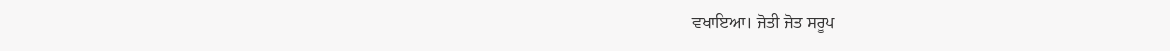ਵਖਾਇਆ। ਜੋਤੀ ਜੋਤ ਸਰੂਪ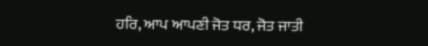ਹਰਿ, ਆਪ ਆਪਣੀ ਜੋਤ ਧਰ, ਜੋਤ ਜਾਤੀ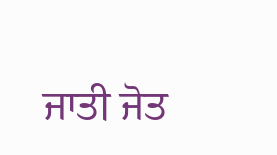ਜਾਤੀ ਜੋਤ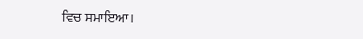ਵਿਚ ਸਮਾਇਆ।